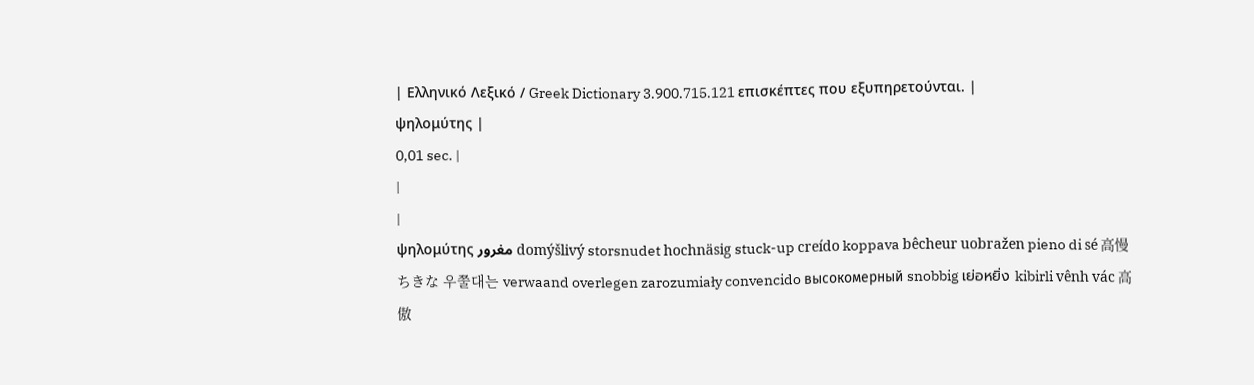| Ελληνικό Λεξικό / Greek Dictionary 3.900.715.121 επισκέπτες που εξυπηρετούνται. |
ψηλομύτης |
0,01 sec. |
|
|
ψηλομύτης مغرور domýšlivý storsnudet hochnäsig stuck-up creído koppava bêcheur uobražen pieno di sé 高慢ちきな 우쭐대는 verwaand overlegen zarozumiały convencido высокомерный snobbig เย่อหยิ่ง kibirli vênh vác 高傲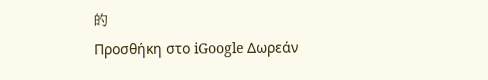的
Προσθήκη στο iGoogle Δωρεάν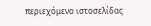περιεχόμενο ιστοσελίδας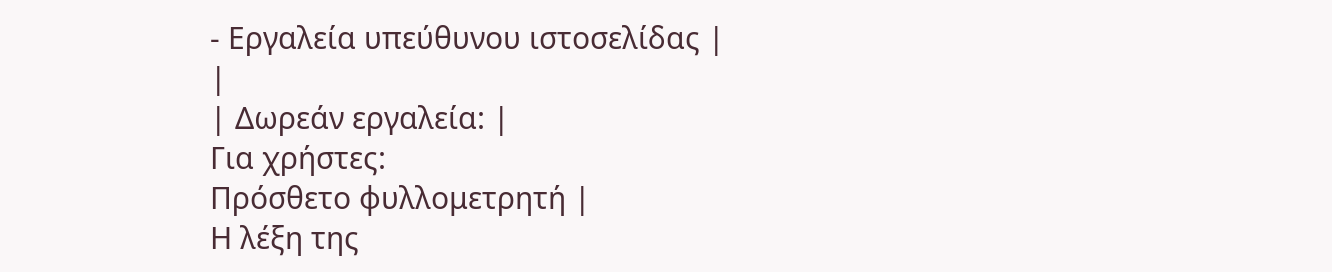- Εργαλεία υπεύθυνου ιστοσελίδας |
|
| Δωρεάν εργαλεία: |
Για χρήστες:
Πρόσθετο φυλλομετρητή |
Η λέξη της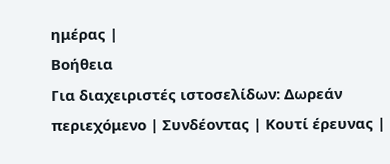ημέρας |
Βοήθεια
Για διαχειριστές ιστοσελίδων: Δωρεάν περιεχόμενο | Συνδέοντας | Κουτί έρευνας |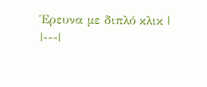Έρευνα με διπλό κλικ |
|---|